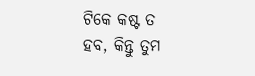ଟିକେ କଷ୍ଟ ତ ହବ, କିନ୍ତୁ ତୁମ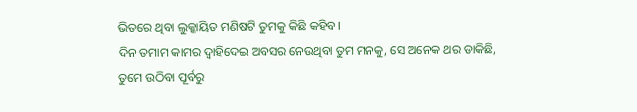ଭିତରେ ଥିବା ଲୁକ୍କାୟିତ ମଣିଷଟି ତୁମକୁ କିଛି କହିବ।
ଦିନ ତମାମ କାମର ଦ୍ୱାହିଦେଇ ଅବସର ନେଉଥିବା ତୁମ ମନକୁ, ସେ ଅନେକ ଥର ଡାକିଛି,
ତୁମେ ଉଠିବା ପୂର୍ବରୁ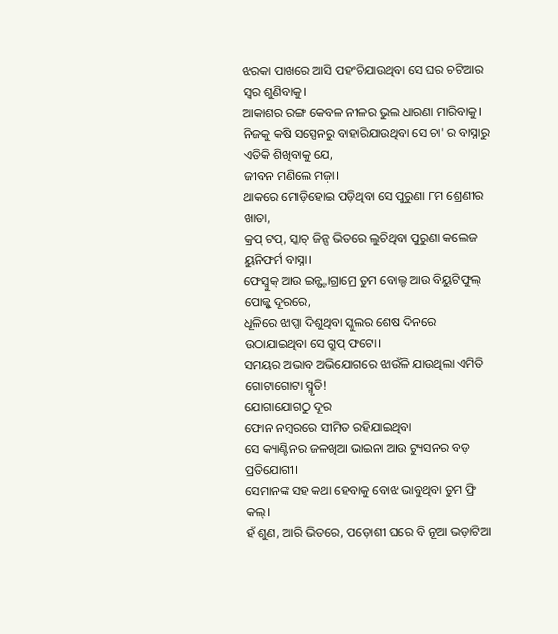ଝରକା ପାଖରେ ଆସି ପହଂଚିଯାଉଥିବା ସେ ଘର ଚଟିଆର ସ୍ୱର ଶୁଣିବାକୁ।
ଆକାଶର ରଙ୍ଗ କେବଳ ନୀଳର ଭୁଲ ଧାରଣା ମାରିବାକୁ।
ନିଜକୁ କଷି ସସ୍ପେନରୁ ବାହାରିଯାଉଥିବା ସେ ଚା' ର ବାସ୍ନାରୁ ଏତିକି ଶିଖିବାକୁ ଯେ,
ଜୀବନ ମଣିଲେ ମଜ଼ା।
ଥାକରେ ମୋଡ଼ିହୋଇ ପଡ଼ିଥିବା ସେ ପୁରୁଣା ୮ମ ଶ୍ରେଣୀର ଖାତା,
କ୍ରପ୍ ଟପ୍, ସ୍କାଚ୍ ଜିନ୍ସ ଭିତରେ ଲୁଚିଥିବା ପୁରୁଣା କଲେଜ ୟୁନିଫର୍ମ ବାସ୍ନା।
ଫେସ୍ବୁକ୍ ଆଉ ଇନ୍ଷ୍ଟାଗ୍ରାମ୍ରେ ତୁମ ବୋଲ୍ଡ ଆଉ ବିୟୁଟିଫୁଲ୍ ପୋଜ୍ଠୁ ଦୂରରେ,
ଧୂଳିରେ ଝାପ୍ସା ଦିଶୁଥିବା ସ୍କୁଲର ଶେଷ ଦିନରେ ଉଠାଯାଇଥିବା ସେ ଗ୍ରୁପ୍ ଫଟୋ।
ସମୟର ଅଭାବ ଅଭିଯୋଗରେ ଝାଉଁଳି ଯାଉଥିଲା ଏମିତି ଗୋଟାଗୋଟା ସ୍ମୃତି!
ଯୋଗାଯୋଗଠୁ ଦୂର
ଫୋନ ନମ୍ବରରେ ସୀମିତ ରହିଯାଇଥିବା
ସେ କ୍ୟାଣ୍ଟିନର ଜଳଖିଆ ଭାଇନା ଆଉ ଟ୍ୟୁସନର ବଡ଼ ପ୍ରତିଯୋଗୀ।
ସେମାନଙ୍କ ସହ କଥା ହେବାକୁ ବୋଝ ଭାବୁଥିବା ତୁମ ଫ୍ରି କଲ୍।
ହଁ ଶୁଣ, ଆରି ଭିତରେ, ପଡ଼ୋଶୀ ଘରେ ବି ନୂଆ ଭଡ଼ାଟିଆ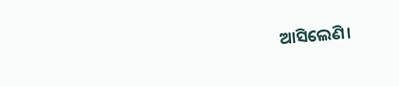ଆସିଲେଣି।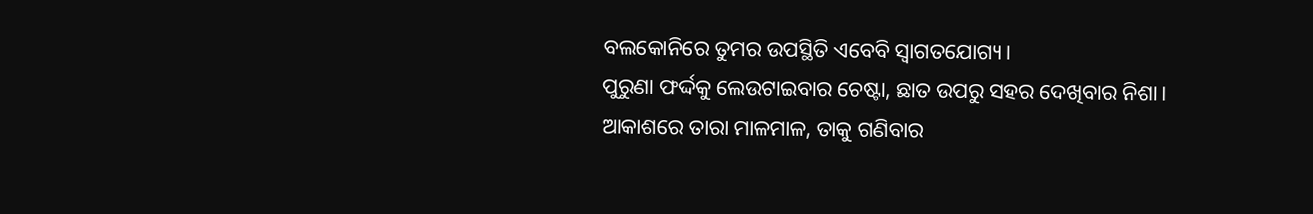ବଲକୋନିରେ ତୁମର ଉପସ୍ଥିତି ଏବେବି ସ୍ୱାଗତଯୋଗ୍ୟ।
ପୁରୁଣା ଫର୍ଦ୍ଦକୁ ଲେଉଟାଇବାର ଚେଷ୍ଟା, ଛାତ ଉପରୁ ସହର ଦେଖିବାର ନିଶା।
ଆକାଶରେ ତାରା ମାଳମାଳ, ତାକୁ ଗଣିବାର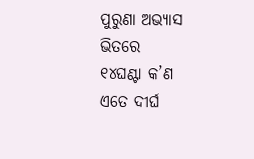ପୁରୁଣା ଅଭ୍ୟାସ ଭିତରେ
୧୪ଘଣ୍ଟା କ’ଣ ଏତେ ଦୀର୍ଘ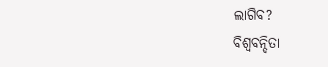ଲାଗିବ?
ବିଶ୍ୱବନ୍ଦିତା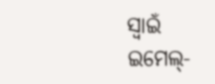ସ୍ୱାଇଁ
ଇମେଲ୍-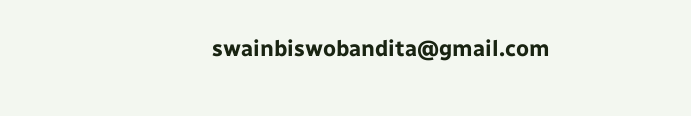swainbiswobandita@gmail.com